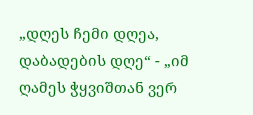„დღეს ჩემი დღეა, დაბადების დღე“ - „იმ ღამეს ჭყვიშთან ვერ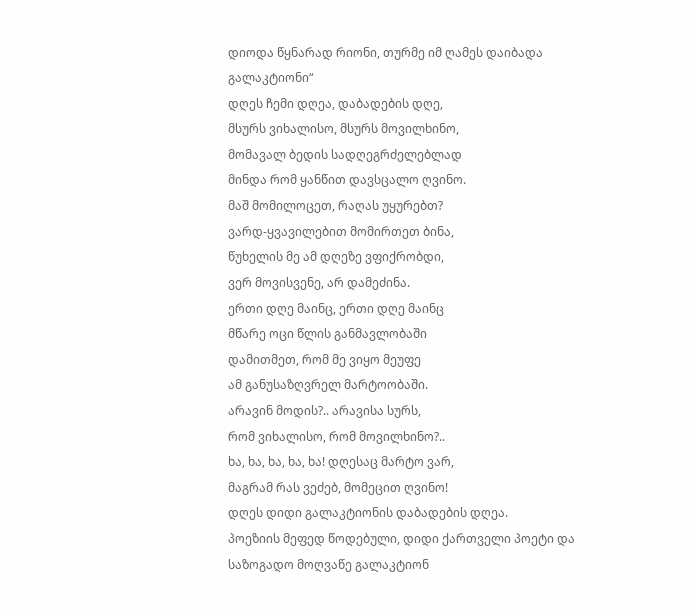დიოდა წყნარად რიონი, თურმე იმ ღამეს დაიბადა გალაკტიონი“
დღეს ჩემი დღეა, დაბადების დღე,
მსურს ვიხალისო, მსურს მოვილხინო,
მომავალ ბედის სადღეგრძელებლად
მინდა რომ ყანწით დავსცალო ღვინო.
მაშ მომილოცეთ, რაღას უყურებთ?
ვარდ-ყვავილებით მომირთეთ ბინა,
წუხელის მე ამ დღეზე ვფიქრობდი,
ვერ მოვისვენე, არ დამეძინა.
ერთი დღე მაინც, ერთი დღე მაინც
მწარე ოცი წლის განმავლობაში
დამითმეთ, რომ მე ვიყო მეუფე
ამ განუსაზღვრელ მარტოობაში.
არავინ მოდის?.. არავისა სურს,
რომ ვიხალისო, რომ მოვილხინო?..
ხა, ხა, ხა, ხა, ხა! დღესაც მარტო ვარ,
მაგრამ რას ვეძებ, მომეცით ღვინო!
დღეს დიდი გალაკტიონის დაბადების დღეა.
პოეზიის მეფედ წოდებული, დიდი ქართველი პოეტი და საზოგადო მოღვაწე გალაკტიონ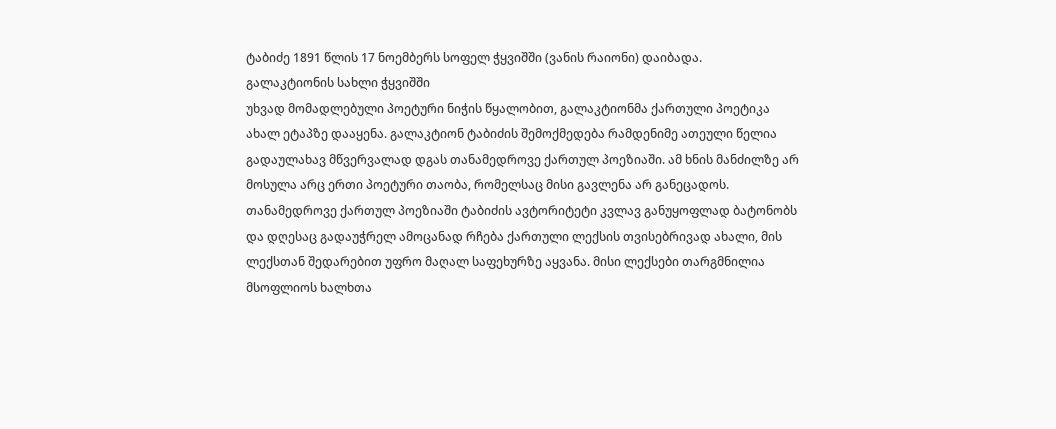ტაბიძე 1891 წლის 17 ნოემბერს სოფელ ჭყვიშში (ვანის რაიონი) დაიბადა.
გალაკტიონის სახლი ჭყვიშში
უხვად მომადლებული პოეტური ნიჭის წყალობით, გალაკტიონმა ქართული პოეტიკა ახალ ეტაპზე დააყენა. გალაკტიონ ტაბიძის შემოქმედება რამდენიმე ათეული წელია გადაულახავ მწვერვალად დგას თანამედროვე ქართულ პოეზიაში. ამ ხნის მანძილზე არ მოსულა არც ერთი პოეტური თაობა, რომელსაც მისი გავლენა არ განეცადოს. თანამედროვე ქართულ პოეზიაში ტაბიძის ავტორიტეტი კვლავ განუყოფლად ბატონობს და დღესაც გადაუჭრელ ამოცანად რჩება ქართული ლექსის თვისებრივად ახალი, მის ლექსთან შედარებით უფრო მაღალ საფეხურზე აყვანა. მისი ლექსები თარგმნილია მსოფლიოს ხალხთა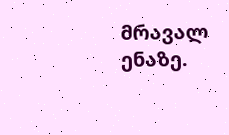მრავალ ენაზე.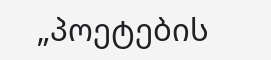„პოეტების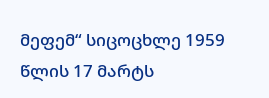მეფემ“ სიცოცხლე 1959 წლის 17 მარტს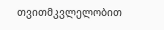თვითმკვლელობით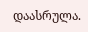დაასრულა.